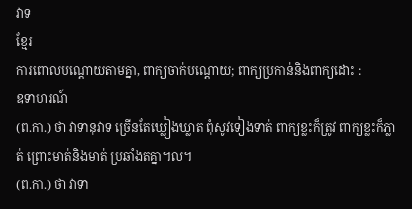វាទ
ខ្មែរ
ការពោលបណ្ដោយតាមគ្នា, ពាក្យចាក់បណ្ដោយ; ពាក្យប្រកាន់និងពាក្យដោះ :
ឧទាហរណ៍
(ព.កា.) ថា វាទានុវាទ ច្រើនតែឃ្លៀងឃ្លាត ពុំសូវទៀងទាត់ ពាក្យខ្លះក៏ត្រូវ ពាក្យខ្លះក៏ភ្លាត់ ព្រោះមាត់និងមាត់ ប្រឆាំងតគ្នា។ល។
(ព.កា.) ថា វាទា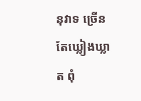នុវាទ ច្រើនតែឃ្លៀងឃ្លាត ពុំ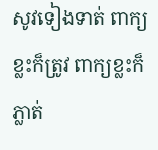សូវទៀងទាត់ ពាក្យខ្លះក៏ត្រូវ ពាក្យខ្លះក៏ភ្លាត់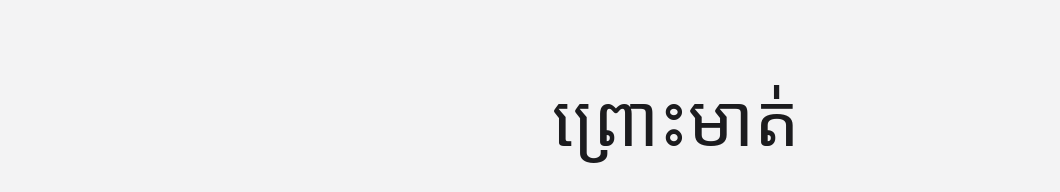ព្រោះមាត់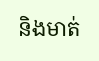និងមាត់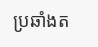ប្រឆាំងត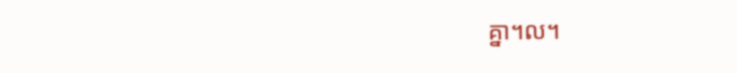គ្នា។ល។